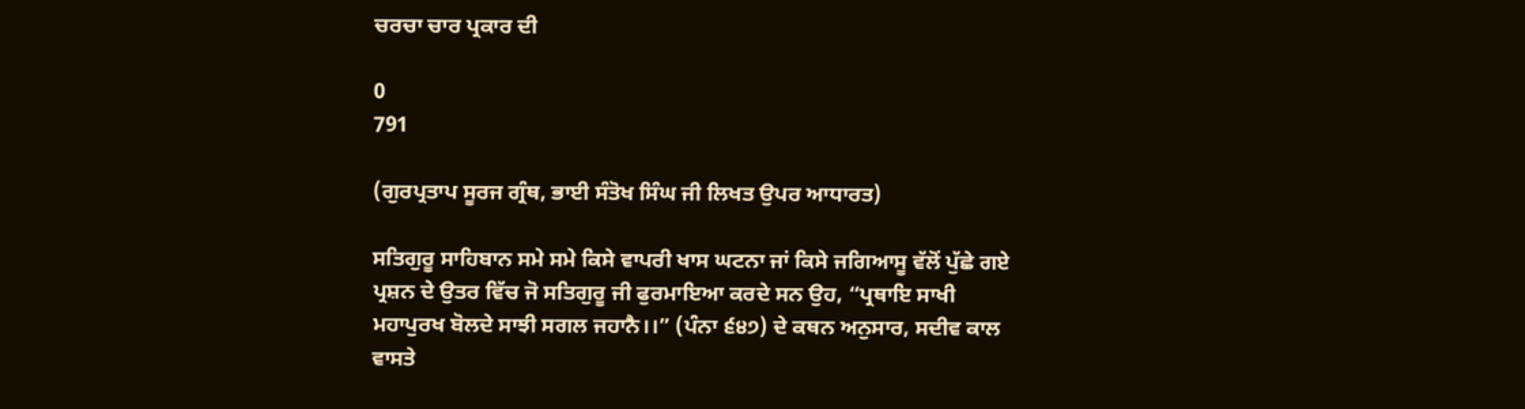ਚਰਚਾ ਚਾਰ ਪ੍ਰਕਾਰ ਦੀ

0
791

(ਗੁਰਪ੍ਰਤਾਪ ਸੂਰਜ ਗ੍ਰੰਥ, ਭਾਈ ਸੰਤੋਖ ਸਿੰਘ ਜੀ ਲਿਖਤ ਉਪਰ ਆਧਾਰਤ)

ਸਤਿਗੁਰੂ ਸਾਹਿਬਾਨ ਸਮੇ ਸਮੇ ਕਿਸੇ ਵਾਪਰੀ ਖਾਸ ਘਟਨਾ ਜਾਂ ਕਿਸੇ ਜਗਿਆਸੂ ਵੱਲੋਂ ਪੁੱਛੇ ਗਏ ਪ੍ਰਸ਼ਨ ਦੇ ਉਤਰ ਵਿੱਚ ਜੋ ਸਤਿਗੁਰੂ ਜੀ ਫੁਰਮਾਇਆ ਕਰਦੇ ਸਨ ਉਹ, “ਪ੍ਰਥਾਇ ਸਾਖੀ ਮਹਾਪੁਰਖ ਬੋਲਦੇ ਸਾਝੀ ਸਗਲ ਜਹਾਨੈ।।” (ਪੰਨਾ ੬੪੭) ਦੇ ਕਥਨ ਅਨੁਸਾਰ, ਸਦੀਵ ਕਾਲ ਵਾਸਤੇ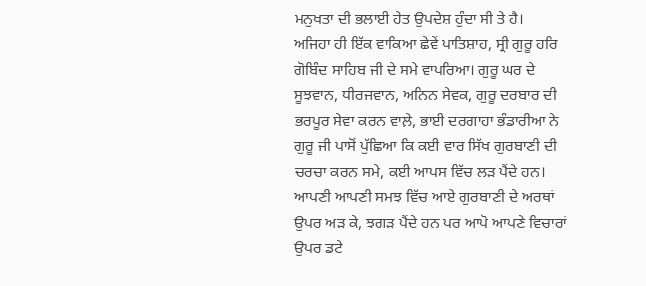ਮਨੁਖਤਾ ਦੀ ਭਲਾਈ ਹੇਤ ਉਪਦੇਸ਼ ਹੁੰਦਾ ਸੀ ਤੇ ਹੈ।
ਅਜਿਹਾ ਹੀ ਇੱਕ ਵਾਕਿਆ ਛੇਵੇਂ ਪਾਤਿਸ਼ਾਹ, ਸ੍ਰੀ ਗੁਰੂ ਹਰਿ ਗੋਬਿੰਦ ਸਾਹਿਬ ਜੀ ਦੇ ਸਮੇ ਵਾਪਰਿਆ। ਗੁਰੂ ਘਰ ਦੇ ਸੂਝਵਾਨ, ਧੀਰਜਵਾਨ, ਅਨਿਨ ਸੇਵਕ, ਗੁਰੂ ਦਰਬਾਰ ਦੀ ਭਰਪੂਰ ਸੇਵਾ ਕਰਨ ਵਾਲ਼ੇ, ਭਾਈ ਦਰਗਾਹਾ ਭੰਡਾਰੀਆ ਨੇ ਗੁਰੂ ਜੀ ਪਾਸੋਂ ਪੁੱਛਿਆ ਕਿ ਕਈ ਵਾਰ ਸਿੱਖ ਗੁਰਬਾਣੀ ਦੀ ਚਰਚਾ ਕਰਨ ਸਮੇ, ਕਈ ਆਪਸ ਵਿੱਚ ਲੜ ਪੈਂਦੇ ਹਨ। ਆਪਣੀ ਆਪਣੀ ਸਮਝ ਵਿੱਚ ਆਏ ਗੁਰਬਾਣੀ ਦੇ ਅਰਥਾਂ ਉਪਰ ਅੜ ਕੇ, ਝਗੜ ਪੈਂਦੇ ਹਨ ਪਰ ਆਪੋ ਆਪਣੇ ਵਿਚਾਰਾਂ ਉਪਰ ਡਟੇ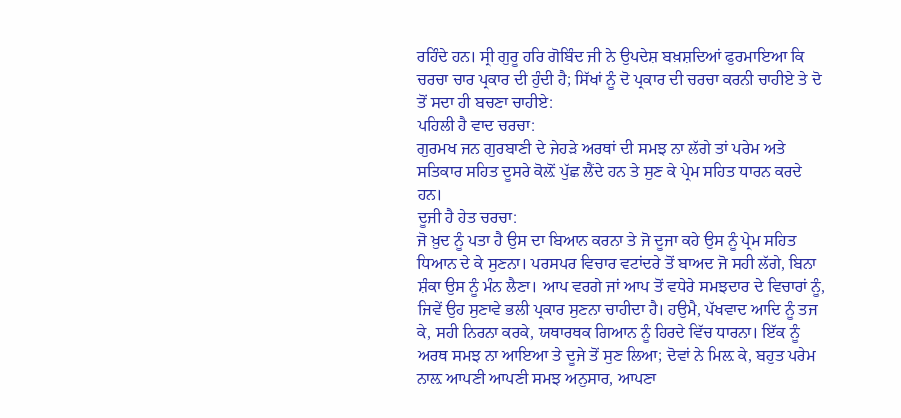ਰਹਿੰਦੇ ਹਨ। ਸ੍ਰੀ ਗੁਰੂ ਹਰਿ ਗੋਬਿੰਦ ਜੀ ਨੇ ਉਪਦੇਸ਼ ਬਖ਼ਸ਼ਦਿਆਂ ਫੁਰਮਾਇਆ ਕਿ ਚਰਚਾ ਚਾਰ ਪ੍ਰਕਾਰ ਦੀ ਹੁੰਦੀ ਹੈ; ਸਿੱਖਾਂ ਨੂੰ ਦੋ ਪ੍ਰਕਾਰ ਦੀ ਚਰਚਾ ਕਰਨੀ ਚਾਹੀਏ ਤੇ ਦੋ ਤੋਂ ਸਦਾ ਹੀ ਬਚਣਾ ਚਾਹੀਏ:
ਪਹਿਲੀ ਹੈ ਵਾਦ ਚਰਚਾ:
ਗੁਰਮਖ ਜਨ ਗੁਰਬਾਣੀ ਦੇ ਜੇਹੜੇ ਅਰਥਾਂ ਦੀ ਸਮਝ ਨਾ ਲੱਗੇ ਤਾਂ ਪਰੇਮ ਅਤੇ ਸਤਿਕਾਰ ਸਹਿਤ ਦੂਸਰੇ ਕੋਲ਼ੋਂ ਪੁੱਛ ਲੈਂਦੇ ਹਨ ਤੇ ਸੁਣ ਕੇ ਪ੍ਰੇਮ ਸਹਿਤ ਧਾਰਨ ਕਰਦੇ ਹਨ।
ਦੂਜੀ ਹੈ ਹੇਤ ਚਰਚਾ:
ਜੋ ਖ਼ੁਦ ਨੂੰ ਪਤਾ ਹੈ ਉਸ ਦਾ ਬਿਆਨ ਕਰਨਾ ਤੇ ਜੋ ਦੂਜਾ ਕਹੇ ਉਸ ਨੂੰ ਪ੍ਰੇਮ ਸਹਿਤ ਧਿਆਨ ਦੇ ਕੇ ਸੁਣਨਾ। ਪਰਸਪਰ ਵਿਚਾਰ ਵਟਾਂਦਰੇ ਤੋਂ ਬਾਅਦ ਜੋ ਸਹੀ ਲੱਗੇ, ਬਿਨਾ ਸ਼ੰਕਾ ਉਸ ਨੂੰ ਮੰਨ ਲੈਣਾ। ਆਪ ਵਰਗੇ ਜਾਂ ਆਪ ਤੋਂ ਵਧੇਰੇ ਸਮਝਦਾਰ ਦੇ ਵਿਚਾਰਾਂ ਨੂੰ, ਜਿਵੇਂ ਉਹ ਸੁਣਾਵੇ ਭਲੀ ਪ੍ਰਕਾਰ ਸੁਣਨਾ ਚਾਹੀਦਾ ਹੈ। ਹਉਮੈ, ਪੱਖਵਾਦ ਆਦਿ ਨੂੰ ਤਜ ਕੇ, ਸਹੀ ਨਿਰਨਾ ਕਰਕੇ, ਯਥਾਰਥਕ ਗਿਆਨ ਨੂੰ ਹਿਰਦੇ ਵਿੱਚ ਧਾਰਨਾ। ਇੱਕ ਨੂੰ ਅਰਥ ਸਮਝ ਨਾ ਆਇਆ ਤੇ ਦੂਜੇ ਤੋਂ ਸੁਣ ਲਿਆ; ਦੋਵਾਂ ਨੇ ਮਿਲ਼ ਕੇ, ਬਹੁਤ ਪਰੇਮ ਨਾਲ਼ ਆਪਣੀ ਆਪਣੀ ਸਮਝ ਅਨੁਸਾਰ, ਆਪਣਾ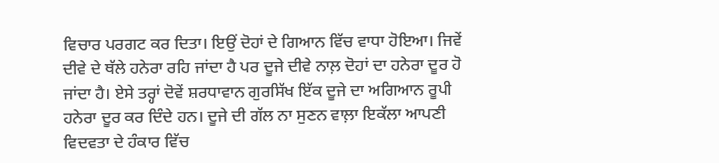ਵਿਚਾਰ ਪਰਗਟ ਕਰ ਦਿਤਾ। ਇਉਂ ਦੋਹਾਂ ਦੇ ਗਿਆਨ ਵਿੱਚ ਵਾਧਾ ਹੋਇਆ। ਜਿਵੇਂ ਦੀਵੇ ਦੇ ਥੱਲੇ ਹਨੇਰਾ ਰਹਿ ਜਾਂਦਾ ਹੈ ਪਰ ਦੂਜੇ ਦੀਵੇ ਨਾਲ਼ ਦੋਹਾਂ ਦਾ ਹਨੇਰਾ ਦੂਰ ਹੋ ਜਾਂਦਾ ਹੈ। ਏਸੇ ਤਰ੍ਹਾਂ ਦੋਵੇਂ ਸ਼ਰਧਾਵਾਨ ਗੁਰਸਿੱਖ ਇੱਕ ਦੂਜੇ ਦਾ ਅਗਿਆਨ ਰੂਪੀ ਹਨੇਰਾ ਦੂਰ ਕਰ ਦਿੰਦੇ ਹਨ। ਦੂਜੇ ਦੀ ਗੱਲ ਨਾ ਸੁਣਨ ਵਾਲ਼ਾ ਇਕੱਲਾ ਆਪਣੀ ਵਿਦਵਤਾ ਦੇ ਹੰਕਾਰ ਵਿੱਚ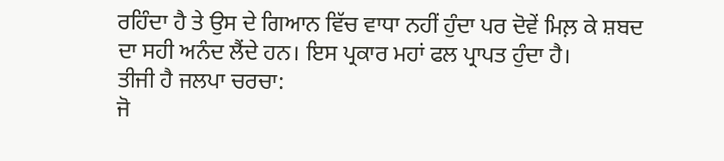ਰਹਿੰਦਾ ਹੈ ਤੇ ਉਸ ਦੇ ਗਿਆਨ ਵਿੱਚ ਵਾਧਾ ਨਹੀਂ ਹੁੰਦਾ ਪਰ ਦੋਵੇਂ ਮਿਲ਼ ਕੇ ਸ਼ਬਦ ਦਾ ਸਹੀ ਅਨੰਦ ਲੈਂਦੇ ਹਨ। ਇਸ ਪ੍ਰਕਾਰ ਮਹਾਂ ਫਲ ਪ੍ਰਾਪਤ ਹੁੰਦਾ ਹੈ।
ਤੀਜੀ ਹੈ ਜਲਪਾ ਚਰਚਾ:
ਜੋ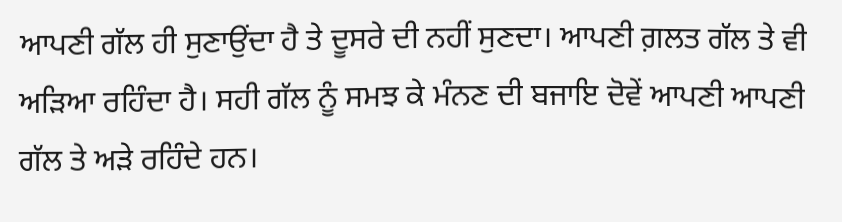ਆਪਣੀ ਗੱਲ ਹੀ ਸੁਣਾਉਂਦਾ ਹੈ ਤੇ ਦੂਸਰੇ ਦੀ ਨਹੀਂ ਸੁਣਦਾ। ਆਪਣੀ ਗ਼ਲਤ ਗੱਲ ਤੇ ਵੀ ਅੜਿਆ ਰਹਿੰਦਾ ਹੈ। ਸਹੀ ਗੱਲ ਨੂੰ ਸਮਝ ਕੇ ਮੰਨਣ ਦੀ ਬਜਾਇ ਦੋਵੇਂ ਆਪਣੀ ਆਪਣੀ ਗੱਲ ਤੇ ਅੜੇ ਰਹਿੰਦੇ ਹਨ।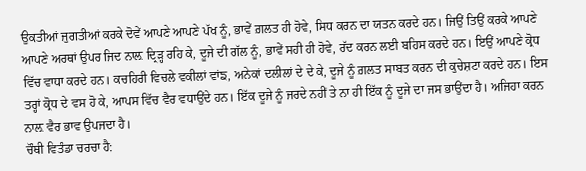ਉਕਤੀਆਂ ਜੁਗਤੀਆਂ ਕਰਕੇ ਦੋਵੇਂ ਆਪਣੇ ਆਪਣੇ ਪੱਖ ਨੂੰ, ਭਾਵੇਂ ਗ਼ਲਤ ਹੀ ਹੋਵੇ, ਸਿਧ ਕਰਨ ਦਾ ਯਤਨ ਕਰਦੇ ਹਨ। ਜਿਉਂ ਤਿਉਂ ਕਰਕੇ ਆਪਣੇ ਆਪਣੇ ਅਰਥਾਂ ਉਪਰ ਜਿਦ ਨਾਲ਼ ਦ੍ਰਿੜ੍ਹ ਰਹਿ ਕੇ, ਦੂਜੇ ਦੀ ਗੱਲ ਨੂੰ, ਭਾਵੇਂ ਸਹੀ ਹੀ ਹੋਵੇ, ਰੱਦ ਕਰਨ ਲਈ ਬਹਿਸ ਕਰਦੇ ਹਨ। ਇਉਂ ਆਪਣੇ ਕ੍ਰੋਧ ਵਿੱਚ ਵਾਧਾ ਕਰਦੇ ਹਨ। ਕਚਹਿਰੀ ਵਿਚਲੇ ਵਕੀਲਾਂ ਵਾਂਙ, ਅਨੇਕਾਂ ਦਲੀਲਾਂ ਦੇ ਦੇ ਕੇ, ਦੂਜੇ ਨੂੰ ਗ਼ਲਤ ਸਾਬਤ ਕਰਨ ਦੀ ਕੁਚੇਸ਼ਟਾ ਕਰਦੇ ਹਨ। ਇਸ ਤਰ੍ਹਾਂ ਕ੍ਰੋਧ ਦੇ ਵਸ ਹੋ ਕੇ, ਆਪਸ ਵਿੱਚ ਵੈਰ ਵਧਾਉਂਦੇ ਹਨ। ਇੱਕ ਦੂਜੇ ਨੂੰ ਜਰਦੇ ਨਹੀਂ ਤੇ ਨਾ ਹੀ ਇੱਕ ਨੂੰ ਦੂਜੇ ਦਾ ਜਸ ਭਾਉਂਦਾ ਹੈ। ਅਜਿਹਾ ਕਰਨ ਨਾਲ਼ ਵੈਰ ਭਾਵ ਉਪਜਦਾ ਹੈ।
ਚੌਥੀ ਵਿਤੰਡਾ ਚਰਚਾ ਹੈ: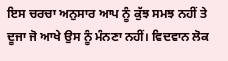ਇਸ ਚਰਚਾ ਅਨੁਸਾਰ ਆਪ ਨੂੰ ਕੁੱਝ ਸਮਝ ਨਹੀਂ ਤੇ ਦੂਜਾ ਜੋ ਆਖੇ ਉਸ ਨੂੰ ਮੰਨਣਾ ਨਹੀਂ। ਵਿਦਵਾਨ ਲੋਕ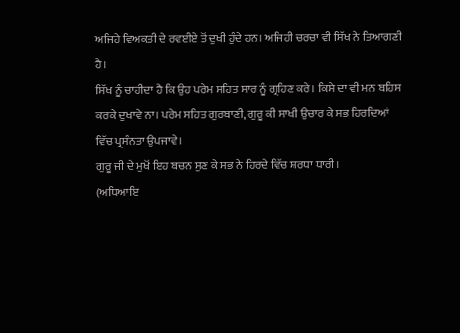ਅਜਿਹੇ ਵਿਅਕਤੀ ਦੇ ਰਵਈਏ ਤੋਂ ਦੁਖੀ ਹੁੰਦੇ ਹਨ। ਅਜਿਹੀ ਚਰਚਾ ਵੀ ਸਿੱਖ ਨੇ ਤਿਆਗਣੀ ਹੈ।
ਸਿੱਖ ਨੂੰ ਚਾਹੀਦਾ ਹੈ ਕਿ ਉਹ ਪਰੇਮ ਸਹਿਤ ਸਾਰ ਨੂੰ ਗ੍ਰਹਿਣ ਕਰੇ। ਕਿਸੇ ਦਾ ਵੀ ਮਨ ਬਹਿਸ ਕਰਕੇ ਦੁਖਾਵੇ ਨਾ। ਪਰੇਮ ਸਹਿਤ ਗੁਰਬਾਣੀ, ਗੁਰੂ ਕੀ ਸਾਖੀ ਉਚਾਰ ਕੇ ਸਭ ਹਿਰਦਿਆਂ ਵਿੱਚ ਪ੍ਰਸੰਨਤਾ ਉਪਜਾਵੇ।
ਗੁਰੂ ਜੀ ਦੇ ਮੁਖੋਂ ਇਹ ਬਚਨ ਸੁਣ ਕੇ ਸਭ ਨੇ ਹਿਰਦੇ ਵਿੱਚ ਸ਼ਰਧਾ ਧਾਰੀ।
(ਅਧਿਆਇ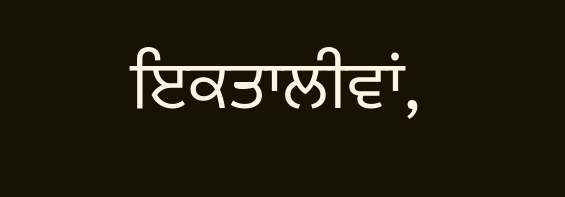ਇਕਤਾਲੀਵਾਂ,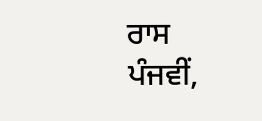ਰਾਸ ਪੰਜਵੀਂ,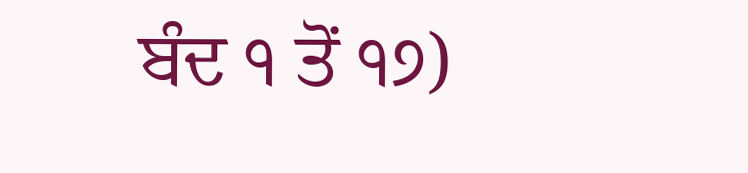ਬੰਦ ੧ ਤੋਂ ੧੭)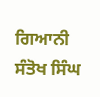ਗਿਆਨੀ ਸੰਤੋਖ ਸਿੰਘ